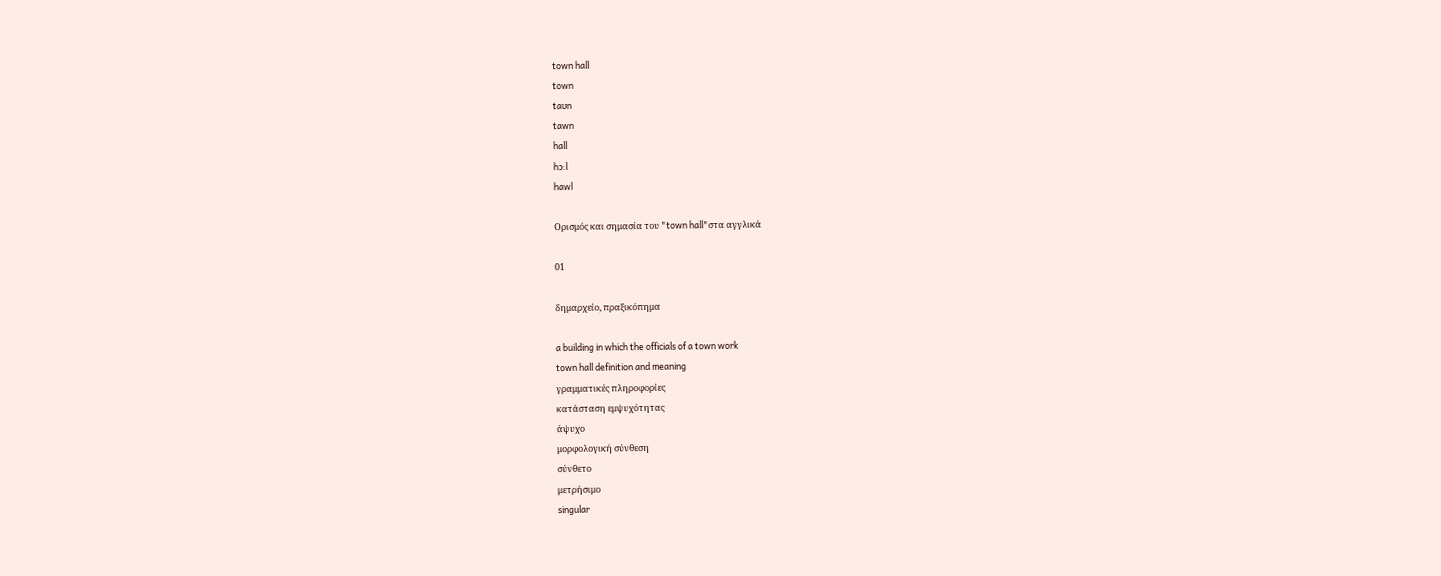town hall
town
taʊn
tawn
hall
hɔ:l
hawl

Ορισμός και σημασία του "town hall"στα αγγλικά

01

δημαρχείο, πραξικόπημα

a building in which the officials of a town work
town hall definition and meaning
γραμματικές πληροφορίες
κατάσταση εμψυχότητας
άψυχο
μορφολογική σύνθεση
σύνθετο
μετρήσιμο
singular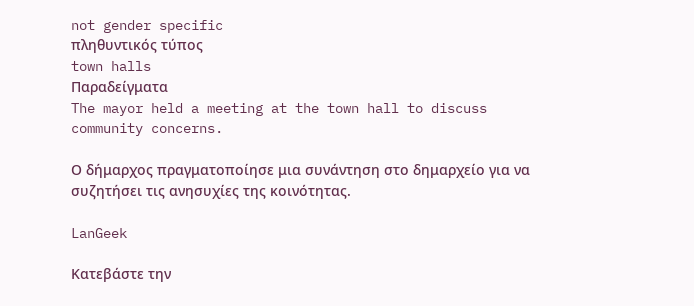not gender specific
πληθυντικός τύπος
town halls
Παραδείγματα
The mayor held a meeting at the town hall to discuss community concerns.

Ο δήμαρχος πραγματοποίησε μια συνάντηση στο δημαρχείο για να συζητήσει τις ανησυχίες της κοινότητας.

LanGeek

Κατεβάστε την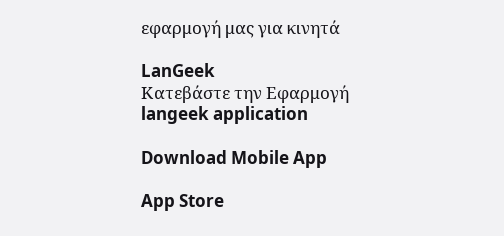εφαρμογή μας για κινητά

LanGeek
Κατεβάστε την Εφαρμογή
langeek application

Download Mobile App

App Store